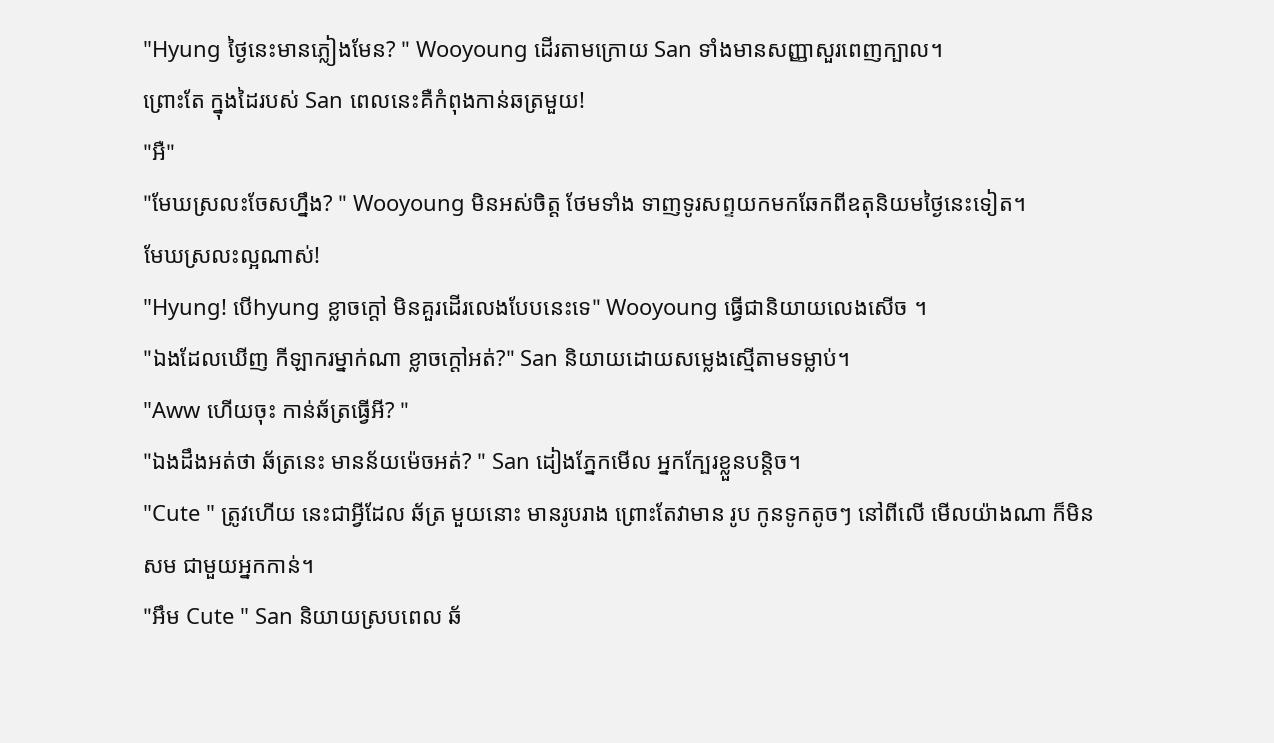"Hyung ថ្ងៃនេះមានភ្លៀងមែន? " Wooyoung ដេីរតាមក្រោយ San ទាំងមានសញ្ញាសួរពេញក្បាល។
ព្រោះតែ ក្នុងដៃរបស់ San ពេលនេះគឺកំពុងកាន់ឆត្រមួយ!
"អឺ"
"មែឃស្រលះចែសហ្នឹង? " Wooyoung មិនអស់ចិត្ត ថែមទាំង ទាញទូរសព្ទយកមកឆែកពីឧតុនិយមថ្ងៃនេះទៀត។
មែឃស្រលះល្អណាស់!
"Hyung! បេីhyung ខ្លាចក្ដៅ មិនគួរដេីរលេងបែបនេះទេ" Wooyoung ធ្វើជានិយាយលេងសេីច ។
"ឯងដែលឃើញ កីឡាករម្នាក់ណា ខ្លាចក្ដៅអត់?" San និយាយដោយសម្លេងស្មេីតាមទម្លាប់។
"Aww ហេីយចុះ កាន់ឆ័ត្រធ្វើអី? "
"ឯងដឹងអត់ថា ឆ័ត្រនេះ មានន័យម៉េចអត់? " San ដៀងភ្នែកមេីល អ្នកក្បែរខ្លួនបន្តិច។
"Cute " ត្រូវហេីយ នេះជាអ្វីដែល ឆ័ត្រ មួយនោះ មានរូបរាង ព្រោះតែវាមាន រូប កូនទូកតូចៗ នៅពីលេី មេីលយ៉ាងណា ក៏មិនសម ជាមួយអ្នកកាន់។
"អឹម Cute " San និយាយស្របពេល ឆ័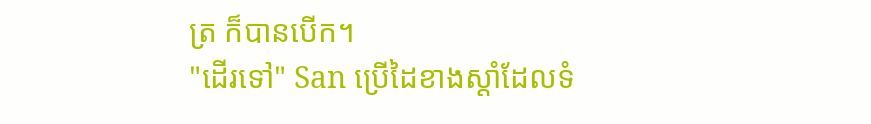ត្រ ក៏បានបេីក។
"ដេីរទៅ" San ប្រេីដៃខាងស្ដាំដែលទំ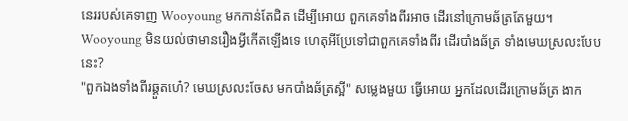នេររបស់គេទាញ Wooyoung មកកាន់តែជិត ដេីម្បីអោយ ពួកគេទាំងពីរអាច ដេីរនៅក្រោមឆ័ត្រតែមួយ។
Wooyoung មិនយល់ថាមានរឿងអ្វីកេីតឡេីងទេ ហេតុអីប្រែទៅជាពួកគេទាំងពីរ ដេីរបាំងឆ័ត្រ ទាំងមេឃស្រលះបែបនេះ?
"ពួកឯងទាំងពីរឆ្គួតហេ៎? មេឃស្រលះចែស មកបាំងឆ័ត្រស្អី" សម្លេងមួយ ធ្វើអោយ អ្នកដែលដេីរក្រោមឆ័ត្រ ងាក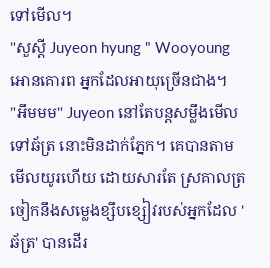ទៅមេីល។
"សួស្ដី Juyeon hyung " Wooyoung អោនគោរព អ្នកដែលអាយុច្រើនជាង។
"អឹមមម" Juyeon នៅតែបន្តសម្លឹងមេីល ទៅឆ័ត្រ នោះមិនដាក់ភ្នែក។ គេបានតាមមេីលយូរហើយ ដោយសារតែ ស្រគាលត្រចៀកនឹងសម្លេងខ្សឹបខ្សៀវរបស់អ្នកដែល 'ឆ័ត្រ' បានដេីរ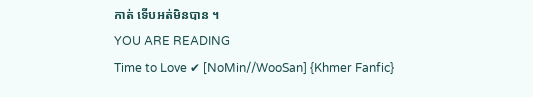កាត់ ទេីបអត់មិនបាន ។
YOU ARE READING
Time to Love ✔ [NoMin//WooSan] {Khmer Fanfic}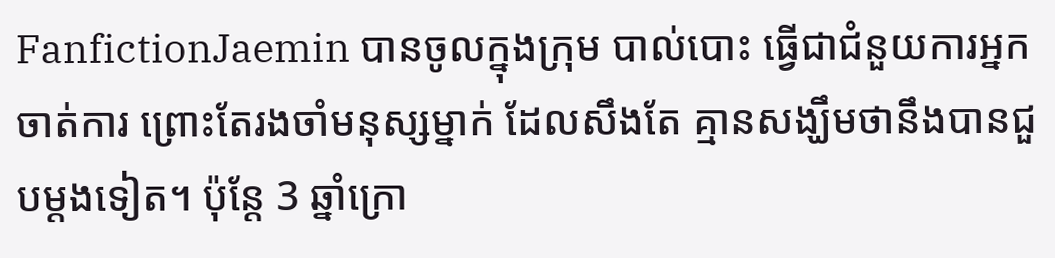FanfictionJaemin បានចូលក្នុងក្រុម បាល់បោះ ធ្វើជាជំនួយការអ្នកចាត់ការ ព្រោះតែរងចាំមនុស្សម្នាក់ ដែលសឹងតែ គ្មានសង្ឃឹមថានឹងបានជួបម្ដងទៀត។ ប៉ុន្តែ 3 ឆ្នាំក្រោ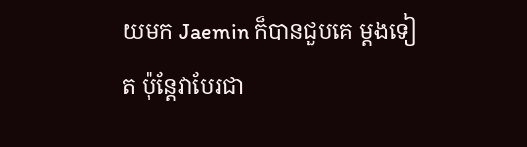យមក Jaemin ក៏បានជួបគេ ម្ដងទៀត ប៉ុន្តែវាបែរជា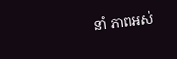នាំ ភាពអស់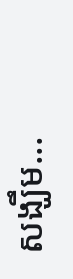សង្ឃឹម...